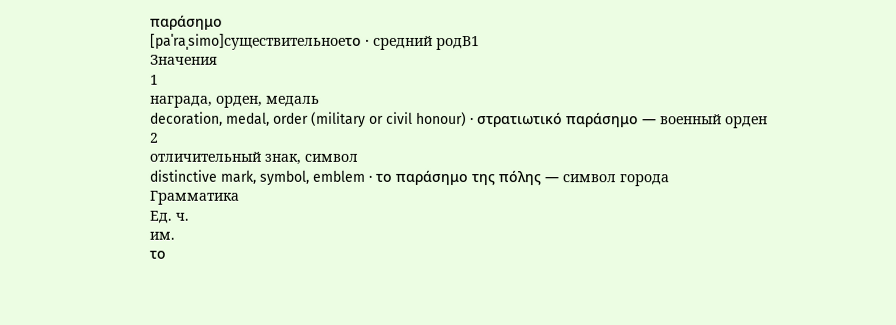παράσημο
[paˈraˌsimo]существительноеτο · средний родB1
Значения
1
награда, орден, медаль
decoration, medal, order (military or civil honour) · στρατιωτικό παράσημο — военный орден
2
отличительный знак, символ
distinctive mark, symbol, emblem · το παράσημο της πόλης — символ города
Грамматика
Ед. ч.
им.
το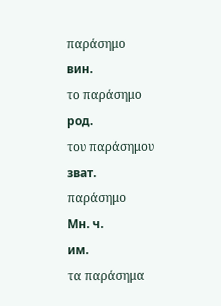παράσημο
вин.
το παράσημο
род.
του παράσημου
зват.
παράσημο
Мн. ч.
им.
τα παράσημα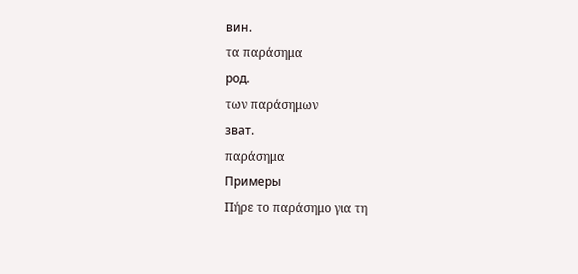вин.
τα παράσημα
род.
των παράσημων
зват.
παράσημα
Примеры
Πήρε το παράσημο για τη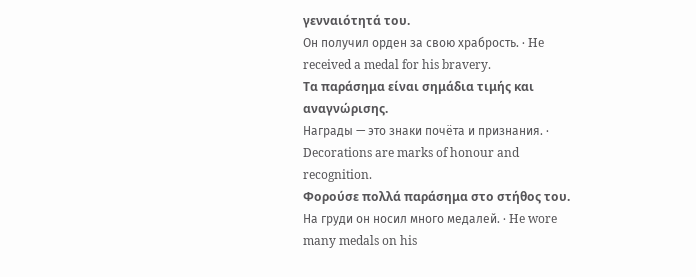γενναιότητά του.
Он получил орден за свою храбрость. · He received a medal for his bravery.
Τα παράσημα είναι σημάδια τιμής και αναγνώρισης.
Награды — это знаки почёта и признания. · Decorations are marks of honour and recognition.
Φορούσε πολλά παράσημα στο στήθος του.
На груди он носил много медалей. · He wore many medals on his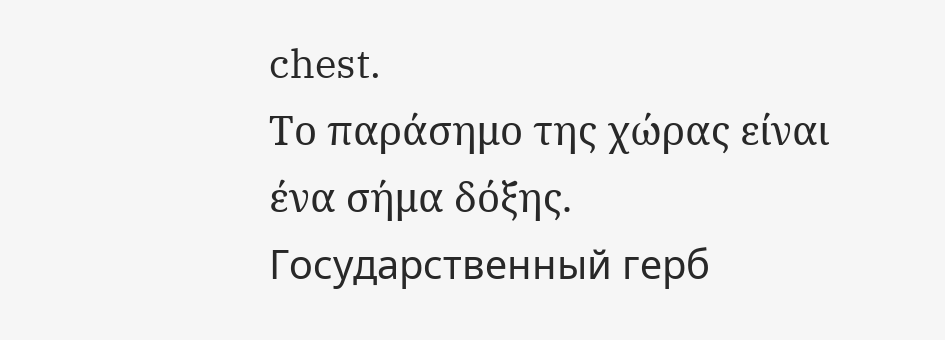chest.
Το παράσημο της χώρας είναι ένα σήμα δόξης.
Государственный герб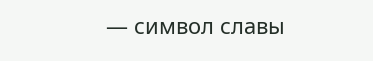— символ славы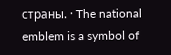страны. · The national emblem is a symbol of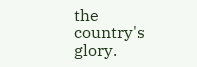the country's glory.